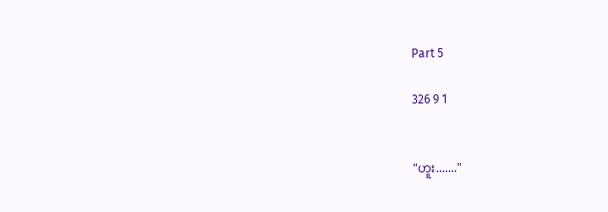Part 5

326 9 1


"ဟူး......."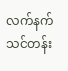လက်နက်သင်တန်း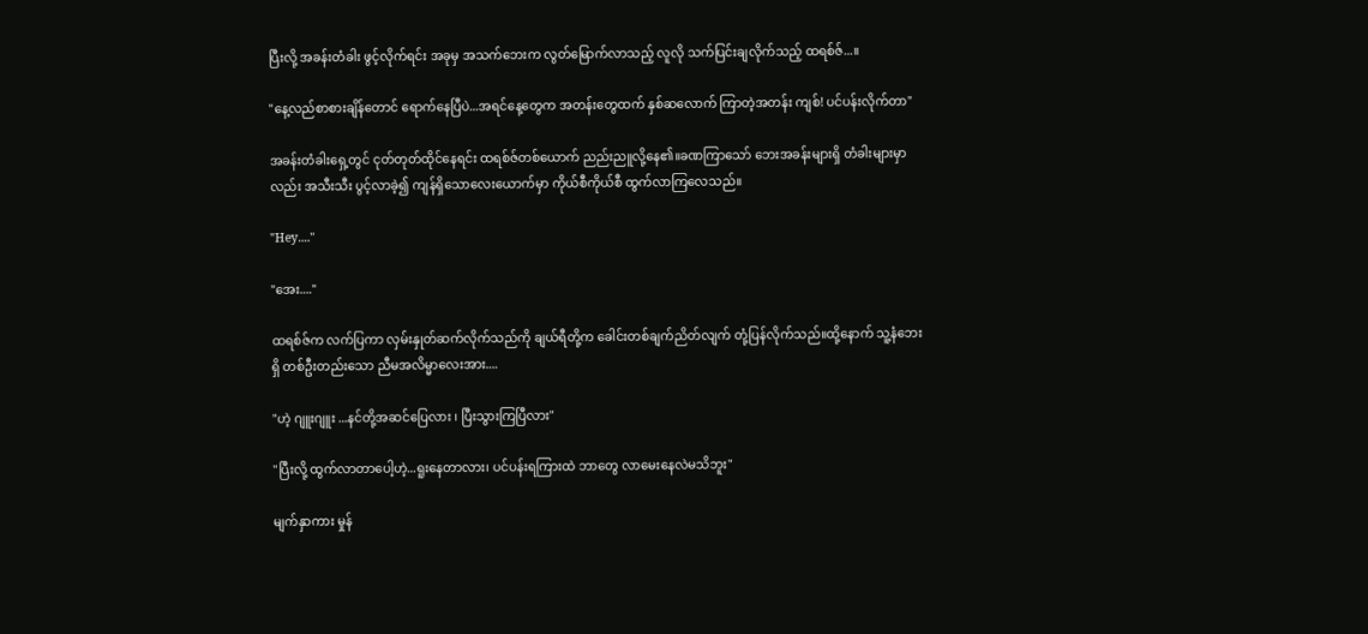ပြီးလို့ အခန်းတံခါး ဖွင့်လိုက်ရင်း အခုမှ အသက်ဘေးက လွတ်မြောက်လာသည့် လူလို သက်ပြင်းချလိုက်သည့် ထရစ်ဇ်...။

"နေ့လည်စာစားချိန်တောင် ရောက်နေပြီပဲ...အရင်နေ့တွေက အတန်းတွေထက် နှစ်ဆလောက် ကြာတဲ့အတန်း ကျစ်! ပင်ပန်းလိုက်တာ"

အခန်းတံခါးရှေ့တွင် ငုတ်တုတ်ထိုင်နေရင်း ထရစ်ဇ်တစ်ယောက် ညည်းညူလို့နေ၏။ခဏကြာသော် ဘေးအခန်းများရှိ တံခါးများမှာလည်း အသီးသီး ပွင့်လာခဲ့၍ ကျန်ရှိသောလေးယောက်မှာ ကိုယ်စီကိုယ်စီ ထွက်လာကြလေသည်။

"Hey...."

"အေး...."

ထရစ်ဇ်က လက်ပြကာ လှမ်းနှုတ်ဆက်လိုက်သည်ကို ချယ်ရီတို့က ခေါင်းတစ်ချက်ညိတ်လျက် တုံ့ပြန်လိုက်သည်။ထို့နောက် သူ့နံဘေးရှိ တစ်ဦးတည်းသော ညီမအလိမ္မာလေးအား....

"ဟဲ့ ဂျူးဂျူး ...နင်တို့အဆင်ပြေလား ၊ ပြီးသွားကြပြီလား"

"ပြီးလို့ ထွက်လာတာပေါ့ဟဲ့...ရူးနေတာလား၊ ပင်ပန်းရကြားထဲ ဘာတွေ လာမေးနေလဲမသိဘူး"

မျက်နှာကား မှုန်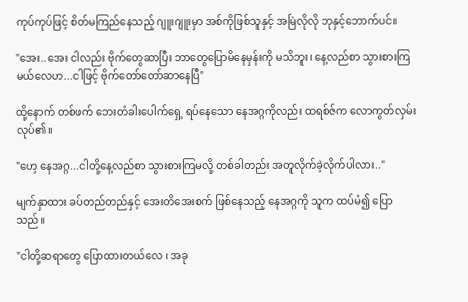ကုပ်ကုပ်ဖြင့် စိတ်မကြည်နေသည့် ဂျူးဂျူးမှာ အစ်ကိုဖြစ်သူနှင့် အမြဲလိုလို ဘုနှင့်ဘောက်ပင်။

"အေး..အေး ငါလည်း ဗိုက်တွေဆာပြီး ဘာတွေပြောမိနေမှန်းကို မသိဘူး၊ နေ့လည်စာ သွားစားကြမယ်လေဟ...ငါဖြင့် ဗိုက်တော်တော်ဆာနေပြီ"

ထို့နောက် တစ်ဖက် ဘေးတံခါးပေါက်ရှေ့ ရပ်နေသော နေအဂ္ဂကိုလည်း ထရစ်ဇ်က လောကွတ်လှမ်းလုပ်၏။

"ဟေ့ နေအဂ္ဂ...ငါတို့နေ့လည်စာ သွားစားကြမလို့ တစ်ခါတည်း အတူလိုက်ခဲ့လိုက်ပါလား.."

မျက်နှာထား ခပ်တည်တည်နှင့် အေးတိအေးစက် ဖြစ်နေသည့် နေအဂ္ဂကို သူက ထပ်မံ၍ ပြောသည်။

"ငါတို့ဆရာတွေ ပြောထားတယ်လေ ၊ အခု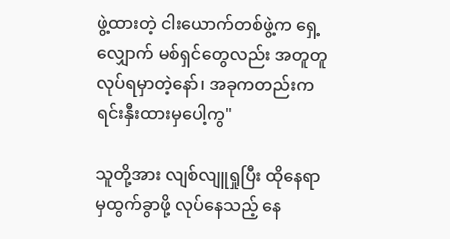ဖွဲ့ထားတဲ့ ငါးယောက်တစ်ဖွဲ့က ရှေ့လျှောက် မစ်ရှင်တွေလည်း အတူတူလုပ်ရမှာတဲ့နော်၊ အခုကတည်းက ရင်းနှီးထားမှပေါ့ကွ"

သူတို့အား လျစ်လျူရှုပြီး ထိုနေရာမှထွက်ခွာဖို့ လုပ်နေသည့် နေ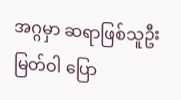အဂ္ဂမှာ ဆရာဖြစ်သူဦးမြတ်ဝါ ပြော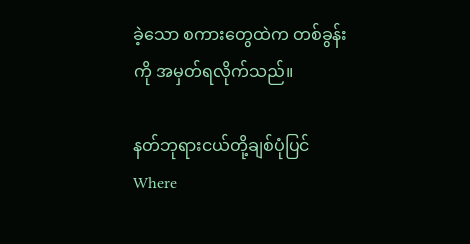ခဲ့သော စကားတွေထဲက တစ်ခွန်းကို အမှတ်ရလိုက်သည်။

နတ်ဘုရားငယ်တို့ချစ်ပုံပြင်Where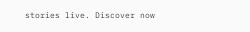stories live. Discover now